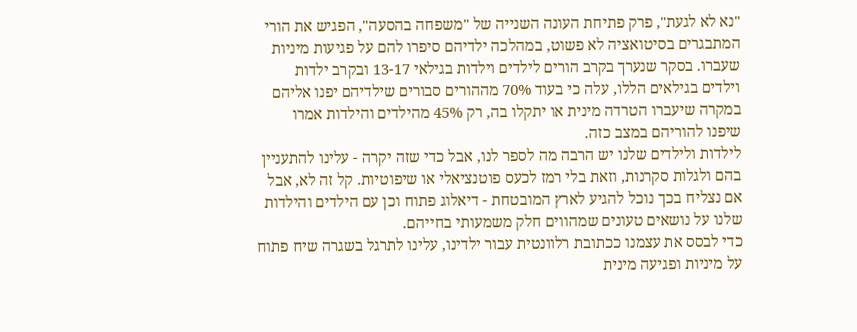"נא לא לגעת", פרק פתיחת העונה השנייה של "משפחה בהסעה", הפגיש את הורי המתבגרים בסיטואציה לא פשוט, במהלכה ילדיהם סיפרו להם על פגיעות מיניות שעברו. בסקר שנערך בקרב הורים לילדים וילדות בגילאי 13-17 ובקרב ילדות וילדים בגילאים הללו, עלה כי בעוד 70% מההורים סבורים שילדיהם יפנו אליהם במקרה שיעברו הטרדה מינית או יתקלו בה, רק 45% מהילדים והילדות אמרו שיפנו להוריהם במצב כזה.
לילדות ולילדים שלנו יש הרבה מה לספר לנו, אבל כדי שזה יקרה - עלינו להתעניין בהם ולגלות סקרנות, וזאת בלי רמז לכעס פוטנציאלי או שיפוטיות. קל זה לא, אבל אם נצליח בכך נוכל להגיע לארץ המובטחת - דיאלוג פתוח וכן עם הילדים והילדות שלנו על נושאים טעונים שמהווים חלק משמעותי בחייהם.
כדי לבסס את עצמנו ככתובת רלוונטית עבור ילדינו, עלינו לתרגל בשגרה שיח פתוח על מיניות ופגיעה מינית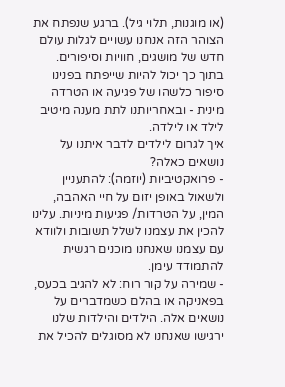(או מוגנות, תלוי גיל). ברגע שנפתח את הצוהר הזה אנחנו עשויים לגלות עולם חדש של מושגים, חוויות וסיפורים. בתוך כך יכול להיות שייפתח בפנינו סיפור כלשהו של פגיעה או הטרדה מינית - ובאחריותנו לתת מענה מיטיב לילד או לילדה.
איך לגרום לילדים לדבר איתנו על נושאים כאלה?
- פרואקטיביות (יוזמה): להתעניין ולשאול באופן יזום על חיי האהבה, המין, על הטרדות/ פגיעות מיניות. עלינו להכין את עצמנו לשלל תשובות ולוודא עם עצמנו שאנחנו מוכנים רגשית להתמודד עימן.
- שמירה על קור רוח: לא להגיב בכעס, בפאניקה או בהלם כשמדברים על נושאים אלה. הילדים והילדות שלנו ירגישו שאנחנו לא מסוגלים להכיל את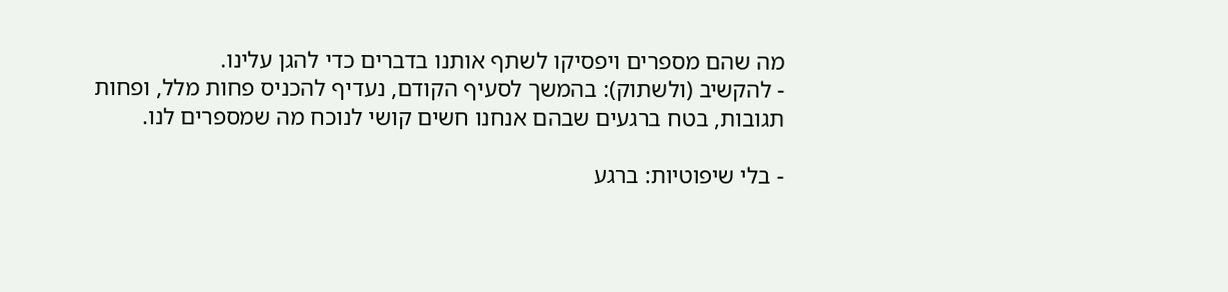מה שהם מספרים ויפסיקו לשתף אותנו בדברים כדי להגן עלינו.
- להקשיב (ולשתוק): בהמשך לסעיף הקודם, נעדיף להכניס פחות מלל, ופחות תגובות, בטח ברגעים שבהם אנחנו חשים קושי לנוכח מה שמספרים לנו.

- בלי שיפוטיות: ברגע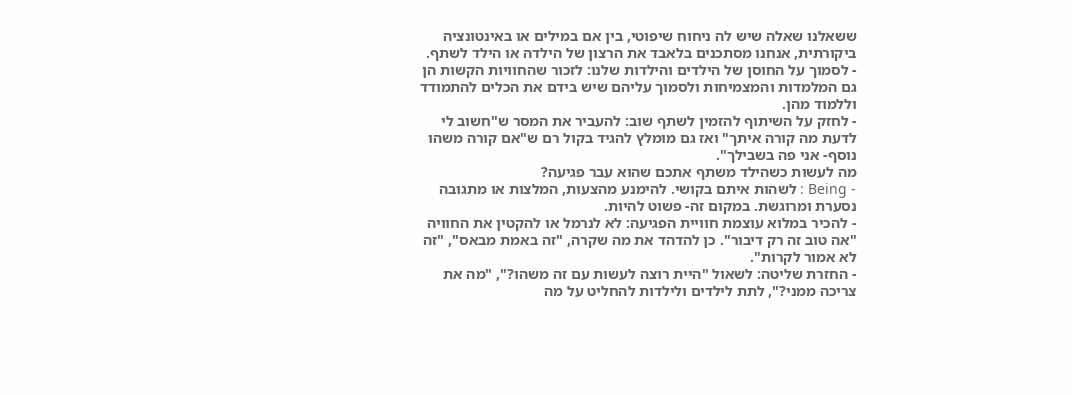ששאלנו שאלה שיש לה ניחוח שיפוטי, בין אם במילים או באינטונציה ביקורתית, אנחנו מסתכנים בלאבד את הרצון של הילדה או הילד לשתף.
- לסמוך על החוסן של הילדים והילדות שלנו: לזכור שהחוויות הקשות הן גם המלמדות והמצמיחות ולסמוך עליהם שיש בידם את הכלים להתמודד וללמוד מהן.
- לחזק על השיתוף להזמין לשתף שוב: להעביר את המסר ש"חשוב לי לדעת מה קורה איתך" ואז גם מומלץ להגיד בקול רם ש"אם קורה משהו נוסף- אני פה בשבילך".
מה לעשות כשהילד משתף אתכם שהוא עבר פגיעה?
- Being : לשהות איתם בקושי. להימנע מהצעות, המלצות או מתגובה נסערת ומרוגשת. במקום זה- פשוט להיות.
- להכיר במלוא עוצמת חוויית הפגיעה: לא לנרמל או להקטין את החוויה "אה טוב זה רק דיבור". כן להדהד את מה שקרה, "זה באמת מבאס", "זה לא אמור לקרות".
- החזרת שליטה: לשאול "היית רוצה לעשות עם זה משהו?", "מה את צריכה ממני?", לתת לילדים ולילדות להחליט על מה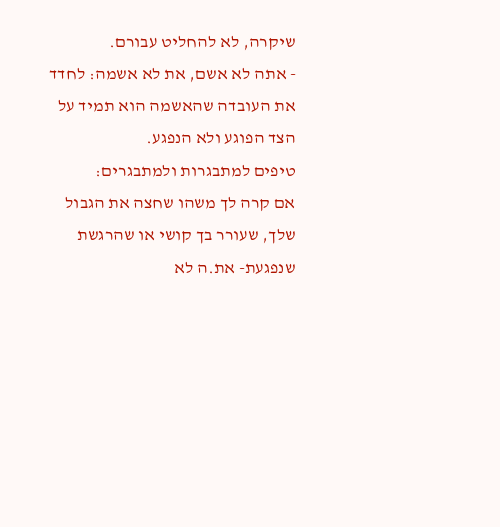שיקרה, לא להחליט עבורם.
- אתה לא אשם, את לא אשמה: לחדד את העובדה שהאשמה הוא תמיד על הצד הפוגע ולא הנפגע.
טיפים למתבגרות ולמתבגרים:
אם קרה לך משהו שחצה את הגבול שלך, שעורר בך קושי או שהרגשת שנפגעת- את.ה לא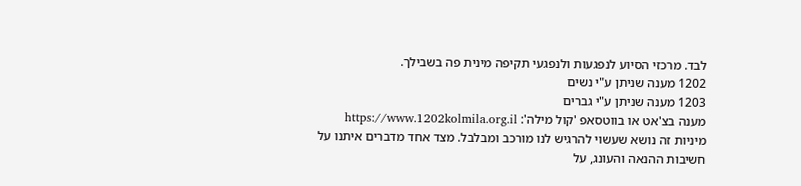לבד. מרכזי הסיוע לנפגעות ולנפגעי תקיפה מינית פה בשבילך.
1202 מענה שניתן ע"י נשים
1203 מענה שניתן ע"י גברים
מענה בצ'אט או בווטסאפ 'קול מילה': https://www.1202kolmila.org.il
מיניות זה נושא שעשוי להרגיש לנו מורכב ומבלבל. מצד אחד מדברים איתנו על חשיבות ההנאה והעונג, על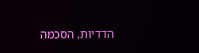הדדיות, הסכמה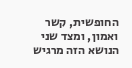החופשית, קשר ואמון, ומצד שני הנושא הזה מרגיש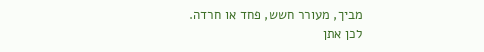מביך, מעורר חשש, פחד או חרדה.
לכן אתן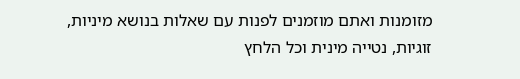מזומנות ואתם מוזמנים לפנות עם שאלות בנושא מיניות, זוגיות, נטייה מינית וכל הלחץ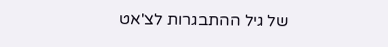של גיל ההתבגרות לצ'אט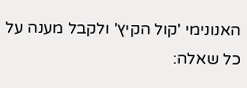האנונימי 'קול הקיץ' ולקבל מענה על כל שאלה: